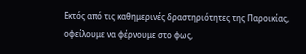Εκτός από τις καθημερινές δραστηριότητες της Παροικίας, οφείλουμε να φέρνουμε στο φως,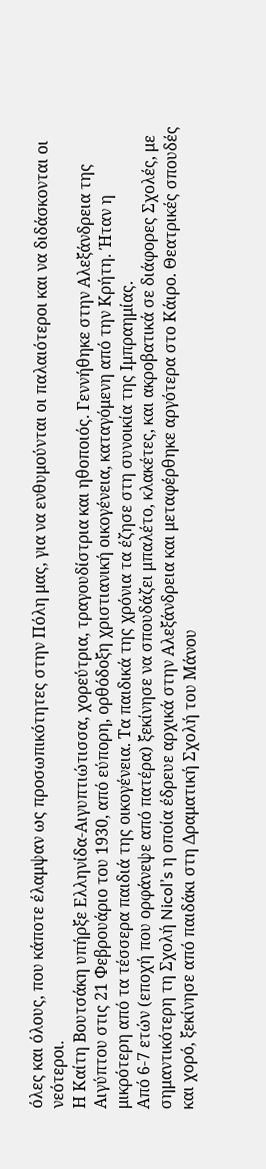όλες και όλους, που κάποτε έλαμψαν ως προσωπικότητες στην Πόλη μας, για να ενθυμούνται οι παλαιότεροι και να διδάσκονται οι νεότεροι.
Η Καίτη Βουτσάκη υπήρξε Ελληνίδα-Αιγυπτιώτισσα, χορεύτρια, τραγουδίστρια και ηθοποιός. Γεννήθηκε στην Αλεξάνδρεια της Αιγύπτου στις 21 Φεβρουάριο του 1930, από εύπορη, ορθόδοξη χριστιανική οικογένεια, καταγόμενη από την Κρήτη. Ήταν η μικρότερη από τα τέσσερα παιδιά της οικογένεια. Τα παιδικά της χρόνια τα έζησε στη συνοικία της Ιμπραημίας.
Από 6-7 ετών (εποχή που ορφάνεψε από πατέρα) ξεκίνησε να σπουδάζει μπαλέτο, κλακέτες, και ακροβατικά σε διάφορες Σχολές, με σημαντικότερη τη Σχολή Nicol’s η οποία έδρευε αρχικά στην Αλεξάνδρεια και μεταφέρθηκε αργότερα στο Κάιρο. Θεατρικές σπουδές και χορό, ξεκίνησε από παιδάκι στη Δραματική Σχολή του Μάνου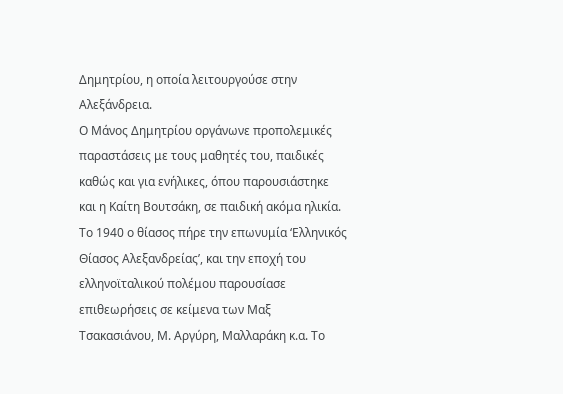Δημητρίου, η οποία λειτουργούσε στην Αλεξάνδρεια.
Ο Μάνος Δημητρίου οργάνωνε προπολεμικές παραστάσεις με τους μαθητές του, παιδικές καθώς και για ενήλικες, όπου παρουσιάστηκε και η Καίτη Βουτσάκη, σε παιδική ακόμα ηλικία. Το 1940 ο θίασος πήρε την επωνυμία ‘Ελληνικός Θίασος Αλεξανδρείας’, και την εποχή του ελληνοϊταλικού πολέμου παρουσίασε επιθεωρήσεις σε κείμενα των Μαξ Τσακασιάνου, Μ. Αργύρη, Μαλλαράκη κ.α. Το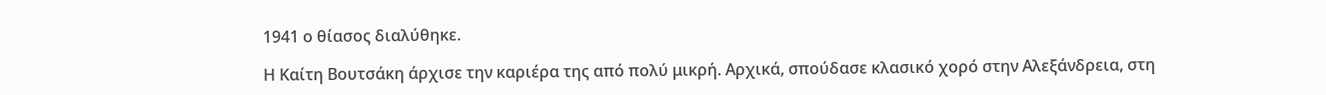1941 ο θίασος διαλύθηκε.

Η Καίτη Βουτσάκη άρχισε την καριέρα της από πολύ μικρή. Αρχικά, σπούδασε κλασικό χορό στην Αλεξάνδρεια, στη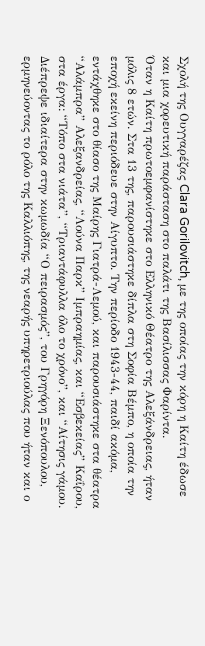Σχολή της Ουγγαρέζας Clara Gorilovitch, με της οποίας την κόρη η Καίτη έδωσε και μια χορευτική παράσταση στο παλάτι της Βασίλισσας Φαρίντα.
Όταν η Καίτη πρωτοεμφανίστηκε στο Ελληνικό Θέατρο της Αλεξάνδρειας, ήταν μόλις 8 ετών. Στα 13 της, παρουσιάστηκε δίπλα στη Σοφία Βέμπο, η οποία την εποχή εκείνη περιόδευε στην Αίγυπτο. Την περίοδο 1943-44, παιδί ακόμα, εντάχθηκε στο θίασο της Μαίρης Γιατρά-Λεμού, και παρουσιάστηκε στα θέατρα “Αλάμπρα” Αλεξανδρείας, “Λούνα Παρκ” Ιμπραημίας, και “Εσβεκείας” Καΐρου, στα έργα: “Τόπο στα νιάτα”, “Τριαντάφυλλα όλο το χρόνο”, και “Αίτησις γάμου.
Διέπρεψε ιδιαίτερα στην κωμωδία “Ο πειρασμός”, του Γρηγόρη Ξενόπουλου, ερμηνεύοντας το ρόλο της Καλλιόπης, της νεαρής υπηρετριούλας που ήταν και ο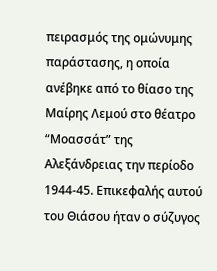πειρασμός της ομώνυμης παράστασης, η οποία ανέβηκε από το θίασο της Μαίρης Λεμού στο θέατρο “Μοασσάτ” της Αλεξάνδρειας την περίοδο 1944-45. Επικεφαλής αυτού του Θιάσου ήταν ο σύζυγος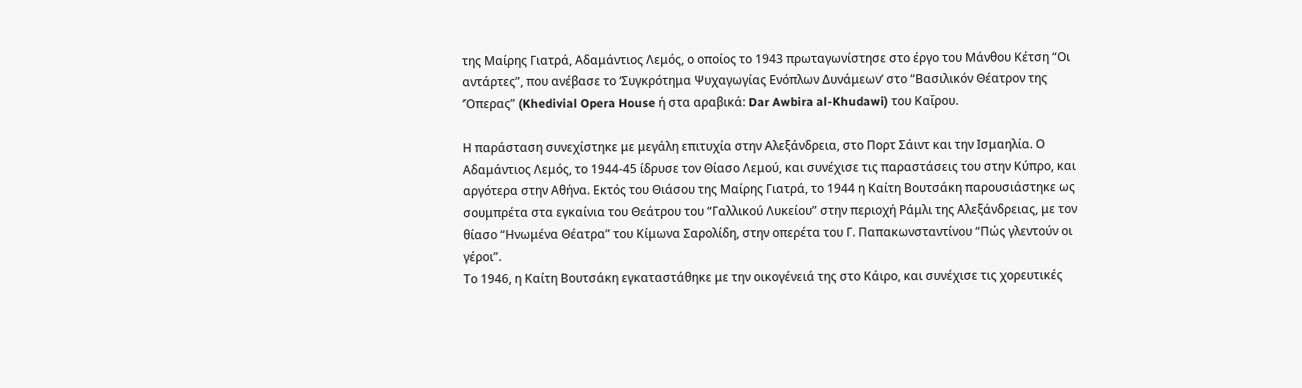της Μαίρης Γιατρά, Αδαμάντιος Λεμός, ο οποίος το 1943 πρωταγωνίστησε στο έργο του Μάνθου Κέτση “Οι αντάρτες”, που ανέβασε το ‘Συγκρότημα Ψυχαγωγίας Ενόπλων Δυνάμεων’ στο “Βασιλικόν Θέατρον της ‘Όπερας” (Khedivial Opera House ή στα αραβικά: Dar Awbira al-Khudawi) του Καΐρου.

Η παράσταση συνεχίστηκε με μεγάλη επιτυχία στην Αλεξάνδρεια, στο Πορτ Σάιντ και την Ισμαηλία. Ο Αδαμάντιος Λεμός, το 1944-45 ίδρυσε τον Θίασο Λεμού, και συνέχισε τις παραστάσεις του στην Κύπρο, και αργότερα στην Αθήνα. Εκτός του Θιάσου της Μαίρης Γιατρά, το 1944 η Καίτη Βουτσάκη παρουσιάστηκε ως σουμπρέτα στα εγκαίνια του Θεάτρου του “Γαλλικού Λυκείου” στην περιοχή Ράμλι της Αλεξάνδρειας, με τον θίασο “Ηνωμένα Θέατρα” του Κίμωνα Σαρολίδη, στην οπερέτα του Γ. Παπακωνσταντίνου “Πώς γλεντούν οι γέροι”.
Το 1946, η Καίτη Βουτσάκη εγκαταστάθηκε με την οικογένειά της στο Κάιρο, και συνέχισε τις χορευτικές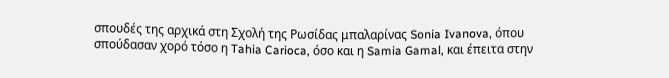σπουδές της αρχικά στη Σχολή της Ρωσίδας μπαλαρίνας Sonia Ivanova, όπου σπούδασαν χορό τόσο η Tahia Carioca, όσο και η Samia Gamal, και έπειτα στην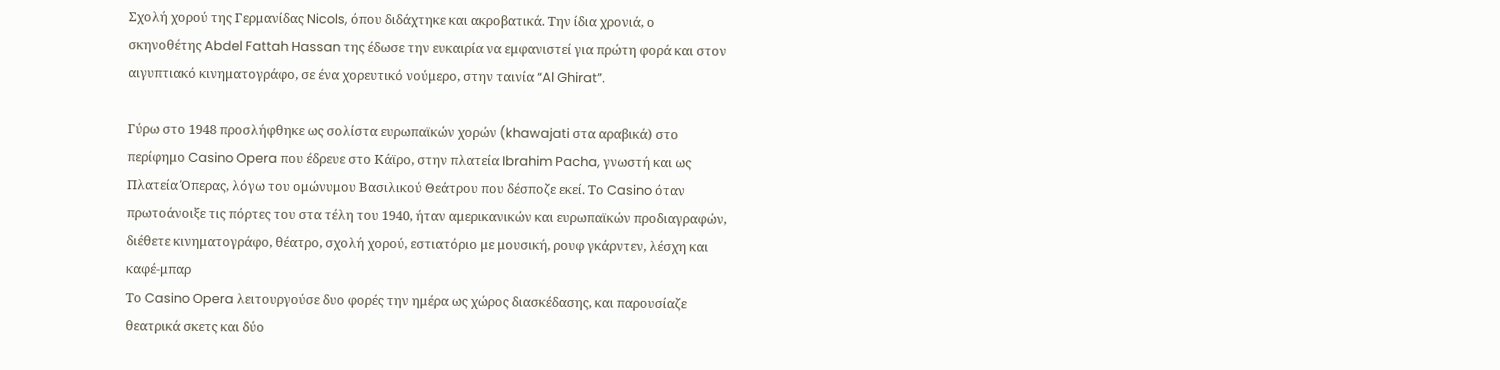Σχολή χορού της Γερμανίδας Nicols, όπου διδάχτηκε και ακροβατικά. Την ίδια χρονιά, ο σκηνοθέτης Abdel Fattah Hassan της έδωσε την ευκαιρία να εμφανιστεί για πρώτη φορά και στον αιγυπτιακό κινηματογράφο, σε ένα χορευτικό νούμερο, στην ταινία “Al Ghirat”.

Γύρω στο 1948 προσλήφθηκε ως σολίστα ευρωπαϊκών χορών (khawajati στα αραβικά) στο περίφημο Casino Opera που έδρευε στο Κάϊρο, στην πλατεία Ibrahim Pacha, γνωστή και ως Πλατεία Όπερας, λόγω του ομώνυμου Βασιλικού Θεάτρου που δέσποζε εκεί. Το Casino όταν πρωτοάνοιξε τις πόρτες του στα τέλη του 1940, ήταν αμερικανικών και ευρωπαϊκών προδιαγραφών, διέθετε κινηματογράφο, θέατρο, σχολή χορού, εστιατόριο με μουσική, ρουφ γκάρντεν, λέσχη και καφέ-μπαρ
Το Casino Opera λειτουργούσε δυο φορές την ημέρα ως χώρος διασκέδασης, και παρουσίαζε θεατρικά σκετς και δύο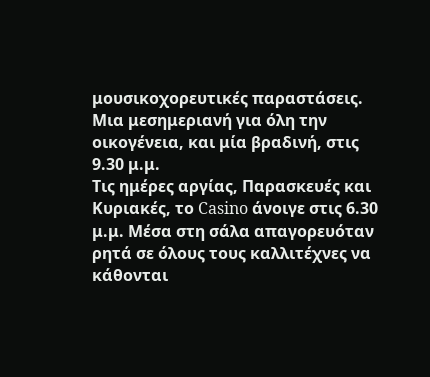μουσικοχορευτικές παραστάσεις. Μια μεσημεριανή για όλη την οικογένεια, και μία βραδινή, στις 9.30 μ.μ.
Τις ημέρες αργίας, Παρασκευές και Κυριακές, το Casino άνοιγε στις 6.30 μ.μ. Μέσα στη σάλα απαγορευόταν ρητά σε όλους τους καλλιτέχνες να κάθονται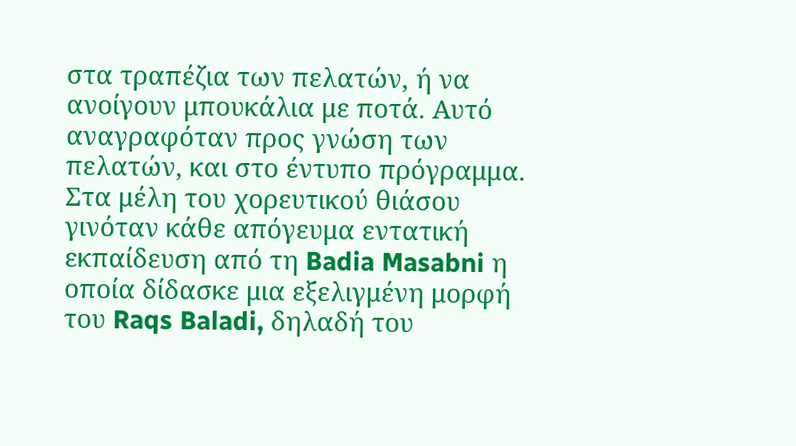στα τραπέζια των πελατών, ή να ανοίγουν μπουκάλια με ποτά. Αυτό αναγραφόταν προς γνώση των πελατών, και στο έντυπο πρόγραμμα. Στα μέλη του χορευτικού θιάσου γινόταν κάθε απόγευμα εντατική εκπαίδευση από τη Badia Masabni η οποία δίδασκε μια εξελιγμένη μορφή του Raqs Baladi, δηλαδή του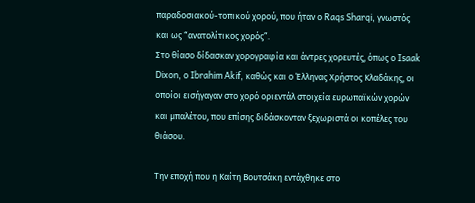παραδοσιακού-τοπικού χορού, που ήταν ο Raqs Sharqi, γνωστός και ως “ανατολίτικος χορός”.
Στο θίασο δίδασκαν χορογραφία και άντρες χορευτές, όπως ο Isaak Dixon, ο Ibrahim Akif, καθώς και ο Έλληνας Χρήστος Κλαδάκης, οι οποίοι εισήγαγαν στο χορό οριεντάλ στοιχεία ευρωπαϊκών χορών και μπαλέτου, που επίσης διδάσκονταν ξεχωριστά οι κοπέλες του θιάσου.

Την εποχή που η Καίτη Βουτσάκη εντάχθηκε στο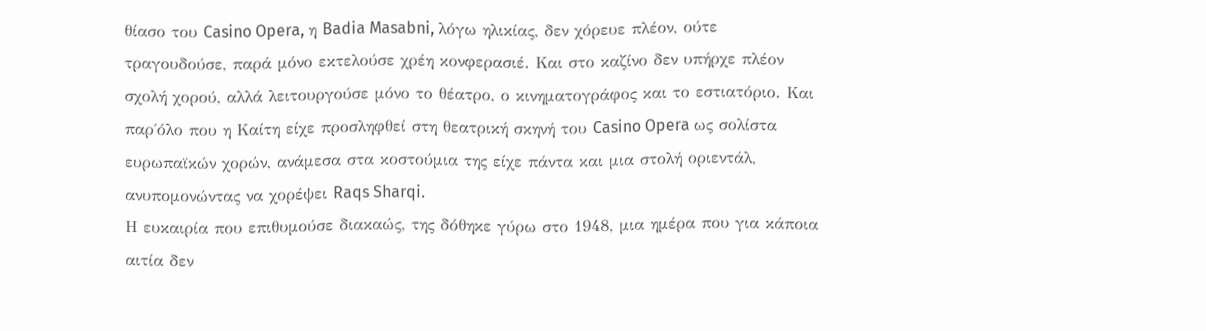θίασο του Casino Opera, η Badia Masabni, λόγω ηλικίας, δεν χόρευε πλέον, ούτε τραγουδούσε, παρά μόνο εκτελούσε χρέη κονφερασιέ. Και στο καζίνο δεν υπήρχε πλέον σχολή χορού, αλλά λειτουργούσε μόνο το θέατρο, ο κινηματογράφος και το εστιατόριο. Και παρ΄όλο που η Καίτη είχε προσληφθεί στη θεατρική σκηνή του Casino Opera ως σολίστα ευρωπαϊκών χορών, ανάμεσα στα κοστούμια της είχε πάντα και μια στολή οριεντάλ, ανυπομονώντας να χορέψει Raqs Sharqi.
Η ευκαιρία που επιθυμούσε διακαώς, της δόθηκε γύρω στο 1948, μια ημέρα που για κάποια αιτία δεν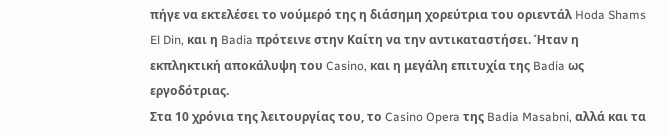πήγε να εκτελέσει το νούμερό της η διάσημη χορεύτρια του οριεντάλ Hoda Shams El Din, και η Badia πρότεινε στην Καίτη να την αντικαταστήσει. Ήταν η εκπληκτική αποκάλυψη του Casino, και η μεγάλη επιτυχία της Badia ως εργοδότριας.
Στα 10 χρόνια της λειτουργίας του, το Casino Opera της Badia Masabni, αλλά και τα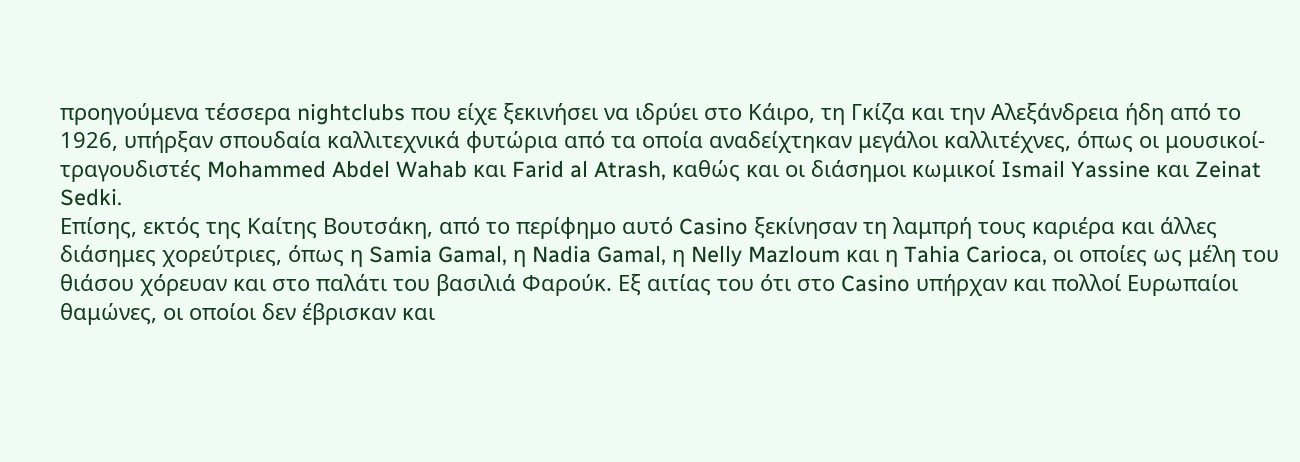προηγούμενα τέσσερα nightclubs που είχε ξεκινήσει να ιδρύει στο Κάιρο, τη Γκίζα και την Αλεξάνδρεια ήδη από το 1926, υπήρξαν σπουδαία καλλιτεχνικά φυτώρια από τα οποία αναδείχτηκαν μεγάλοι καλλιτέχνες, όπως οι μουσικοί-τραγουδιστές Mohammed Abdel Wahab και Farid al Atrash, καθώς και οι διάσημοι κωμικοί Ismail Yassine και Zeinat Sedki.
Επίσης, εκτός της Καίτης Βουτσάκη, από το περίφημο αυτό Casino ξεκίνησαν τη λαμπρή τους καριέρα και άλλες διάσημες χορεύτριες, όπως η Samia Gamal, η Nadia Gamal, η Nelly Mazloum και η Tahia Carioca, οι οποίες ως μέλη του θιάσου χόρευαν και στο παλάτι του βασιλιά Φαρούκ. Εξ αιτίας του ότι στο Casino υπήρχαν και πολλοί Ευρωπαίοι θαμώνες, οι οποίοι δεν έβρισκαν και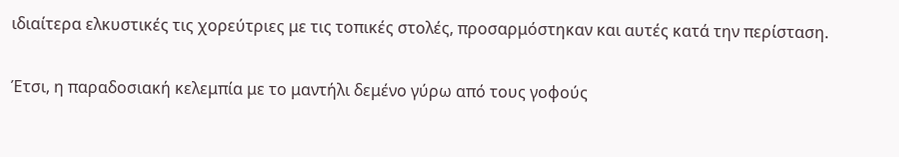ιδιαίτερα ελκυστικές τις χορεύτριες με τις τοπικές στολές, προσαρμόστηκαν και αυτές κατά την περίσταση.

Έτσι, η παραδοσιακή κελεμπία με το μαντήλι δεμένο γύρω από τους γοφούς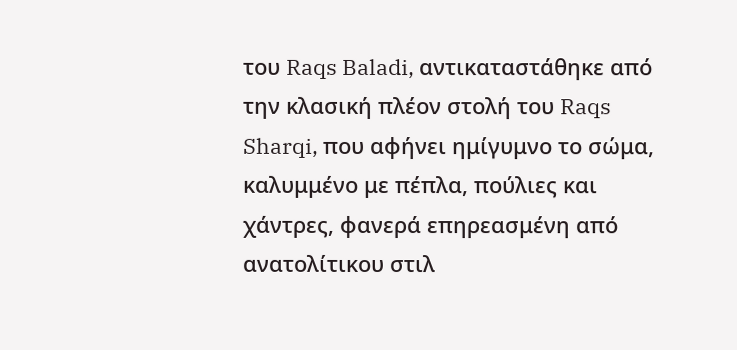του Raqs Baladi, αντικαταστάθηκε από την κλασική πλέον στολή του Raqs Sharqi, που αφήνει ημίγυμνο το σώμα, καλυμμένο με πέπλα, πούλιες και χάντρες, φανερά επηρεασμένη από ανατολίτικου στιλ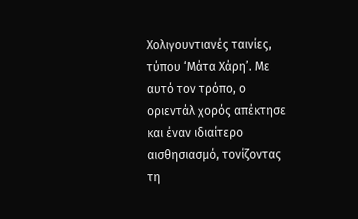Χολιγουντιανές ταινίες, τύπου ‘Μάτα Χάρη’. Με αυτό τον τρόπο, ο οριεντάλ χορός απέκτησε και έναν ιδιαίτερο αισθησιασμό, τονίζοντας τη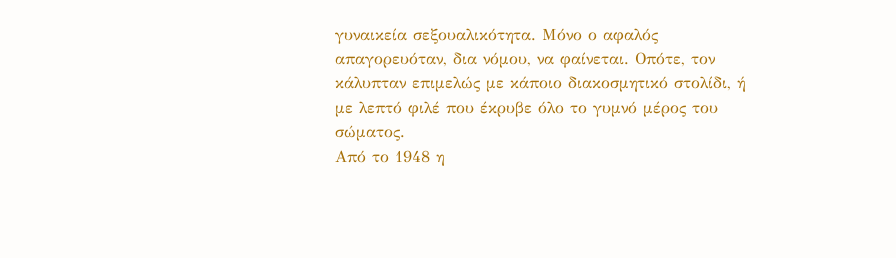γυναικεία σεξουαλικότητα. Μόνο ο αφαλός απαγορευόταν, δια νόμου, να φαίνεται. Οπότε, τον κάλυπταν επιμελώς με κάποιο διακοσμητικό στολίδι, ή με λεπτό φιλέ που έκρυβε όλο το γυμνό μέρος του σώματος.
Από το 1948 η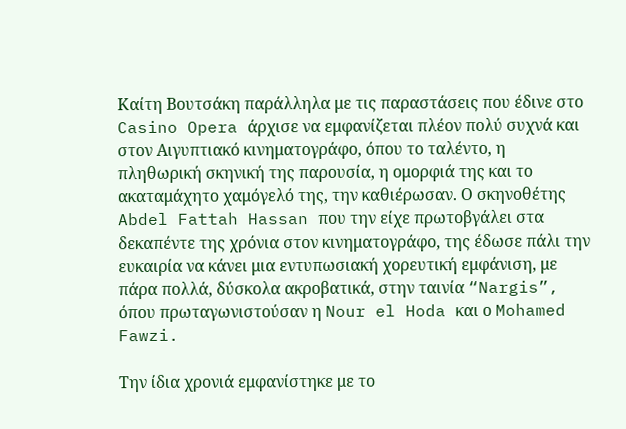Καίτη Βουτσάκη παράλληλα με τις παραστάσεις που έδινε στο Casino Opera άρχισε να εμφανίζεται πλέον πολύ συχνά και στον Αιγυπτιακό κινηματογράφο, όπου το ταλέντο, η πληθωρική σκηνική της παρουσία, η ομορφιά της και το ακαταμάχητο χαμόγελό της, την καθιέρωσαν. Ο σκηνοθέτης Abdel Fattah Hassan που την είχε πρωτοβγάλει στα δεκαπέντε της χρόνια στον κινηματογράφο, της έδωσε πάλι την ευκαιρία να κάνει μια εντυπωσιακή χορευτική εμφάνιση, με πάρα πολλά, δύσκολα ακροβατικά, στην ταινία “Nargis”, όπου πρωταγωνιστούσαν η Nour el Hoda και ο Mohamed Fawzi.

Την ίδια χρονιά εμφανίστηκε με το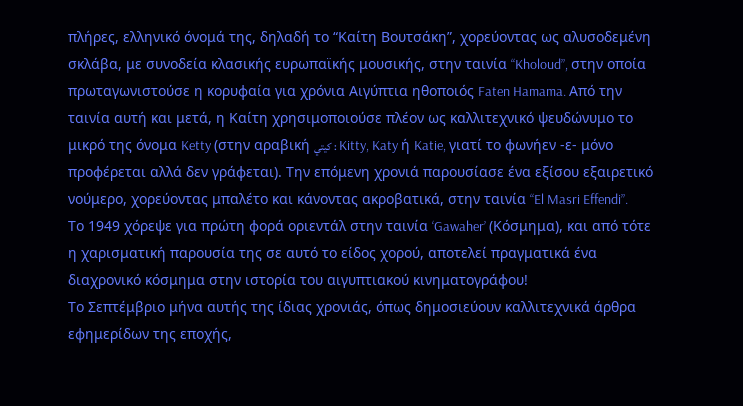πλήρες, ελληνικό όνομά της, δηλαδή το “Καίτη Βουτσάκη”, χορεύοντας ως αλυσοδεμένη σκλάβα, με συνοδεία κλασικής ευρωπαϊκής μουσικής, στην ταινία “Kholoud”, στην οποία πρωταγωνιστούσε η κορυφαία για χρόνια Αιγύπτια ηθοποιός Faten Hamama. Από την ταινία αυτή και μετά, η Καίτη χρησιμοποιούσε πλέον ως καλλιτεχνικό ψευδώνυμο το μικρό της όνομα Ketty (στην αραβική كيتي : Kitty, Katy ή Katie, γιατί το φωνήεν -ε- μόνο προφέρεται αλλά δεν γράφεται). Την επόμενη χρονιά παρουσίασε ένα εξίσου εξαιρετικό νούμερο, χορεύοντας μπαλέτο και κάνοντας ακροβατικά, στην ταινία “El Masri Effendi”.
Το 1949 χόρεψε για πρώτη φορά οριεντάλ στην ταινία ‘Gawaher’ (Κόσμημα), και από τότε η χαρισματική παρουσία της σε αυτό το είδος χορού, αποτελεί πραγματικά ένα διαχρονικό κόσμημα στην ιστορία του αιγυπτιακού κινηματογράφου!
Το Σεπτέμβριο μήνα αυτής της ίδιας χρονιάς, όπως δημοσιεύουν καλλιτεχνικά άρθρα εφημερίδων της εποχής,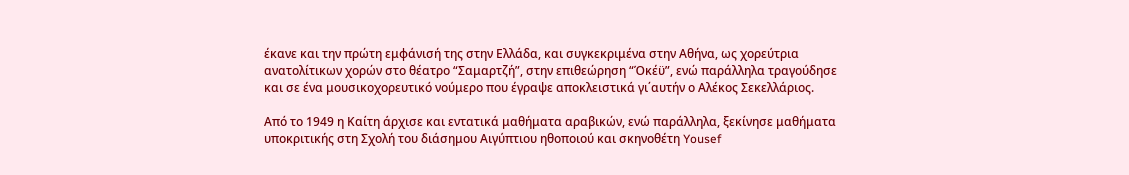έκανε και την πρώτη εμφάνισή της στην Ελλάδα, και συγκεκριμένα στην Αθήνα, ως χορεύτρια ανατολίτικων χορών στο θέατρο “Σαμαρτζή”, στην επιθεώρηση “Όκέϋ”, ενώ παράλληλα τραγούδησε και σε ένα μουσικοχορευτικό νούμερο που έγραψε αποκλειστικά γι΄αυτήν ο Αλέκος Σεκελλάριος.

Από το 1949 η Καίτη άρχισε και εντατικά μαθήματα αραβικών, ενώ παράλληλα, ξεκίνησε μαθήματα υποκριτικής στη Σχολή του διάσημου Αιγύπτιου ηθοποιού και σκηνοθέτη Yousef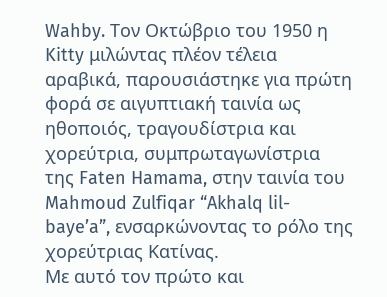Wahby. Τον Οκτώβριο του 1950 η Kitty μιλώντας πλέον τέλεια αραβικά, παρουσιάστηκε για πρώτη φορά σε αιγυπτιακή ταινία ως ηθοποιός, τραγουδίστρια και χορεύτρια, συμπρωταγωνίστρια της Faten Hamama, στην ταινία του Mahmoud Zulfiqar “Akhalq lil-baye’a”, ενσαρκώνοντας το ρόλο της χορεύτριας Κατίνας.
Με αυτό τον πρώτο και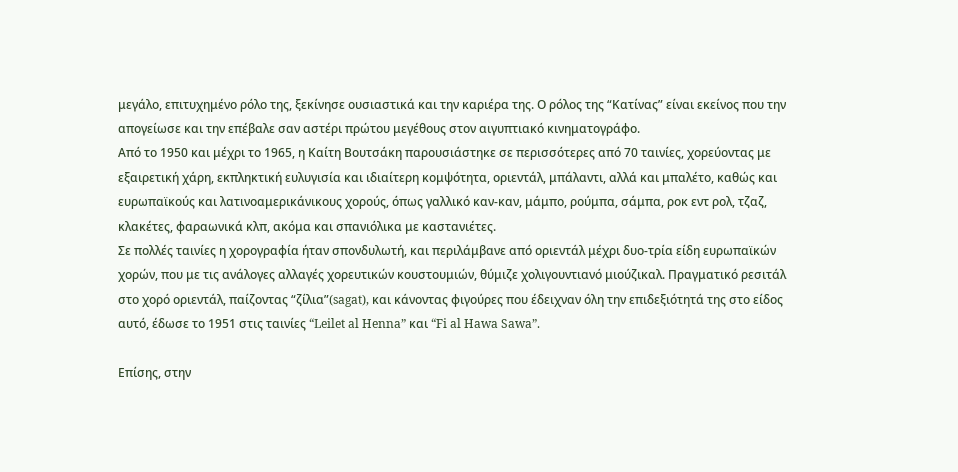μεγάλο, επιτυχημένο ρόλο της, ξεκίνησε ουσιαστικά και την καριέρα της. Ο ρόλος της “Κατίνας” είναι εκείνος που την απογείωσε και την επέβαλε σαν αστέρι πρώτου μεγέθους στον αιγυπτιακό κινηματογράφο.
Από το 1950 και μέχρι το 1965, η Καίτη Βουτσάκη παρουσιάστηκε σε περισσότερες από 70 ταινίες, χορεύοντας με εξαιρετική χάρη, εκπληκτική ευλυγισία και ιδιαίτερη κομψότητα, οριεντάλ, μπάλαντι, αλλά και μπαλέτο, καθώς και ευρωπαϊκούς και λατινοαμερικάνικους χορούς, όπως γαλλικό καν-καν, μάμπο, ρούμπα, σάμπα, ροκ εντ ρολ, τζαζ, κλακέτες, φαραωνικά κλπ, ακόμα και σπανιόλικα με καστανιέτες.
Σε πολλές ταινίες η χορογραφία ήταν σπονδυλωτή, και περιλάμβανε από οριεντάλ μέχρι δυο-τρία είδη ευρωπαϊκών χορών, που με τις ανάλογες αλλαγές χορευτικών κουστουμιών, θύμιζε χολιγουντιανό μιούζικαλ. Πραγματικό ρεσιτάλ στο χορό οριεντάλ, παίζοντας “ζίλια”(sagat), και κάνοντας φιγούρες που έδειχναν όλη την επιδεξιότητά της στο είδος αυτό, έδωσε το 1951 στις ταινίες “Leilet al Henna” και “Fi al Hawa Sawa”.

Επίσης, στην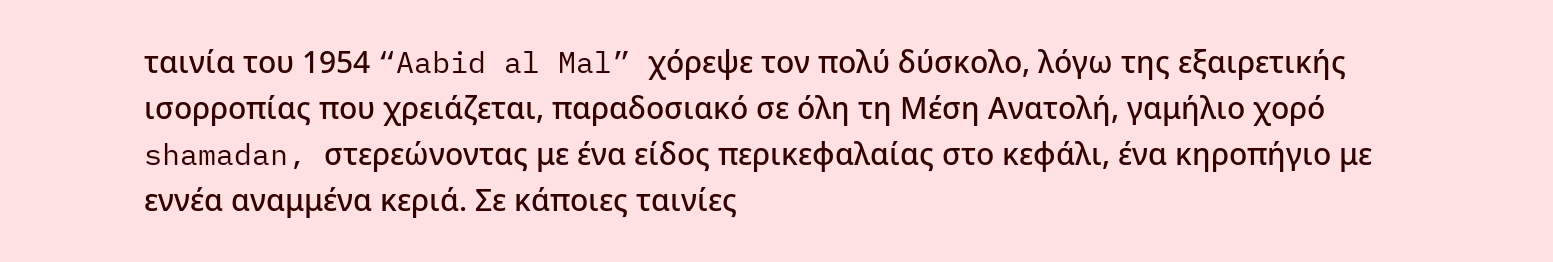ταινία του 1954 “Aabid al Mal” χόρεψε τον πολύ δύσκολο, λόγω της εξαιρετικής ισορροπίας που χρειάζεται, παραδοσιακό σε όλη τη Μέση Ανατολή, γαμήλιο χορό shamadan, στερεώνοντας με ένα είδος περικεφαλαίας στο κεφάλι, ένα κηροπήγιο με εννέα αναμμένα κεριά. Σε κάποιες ταινίες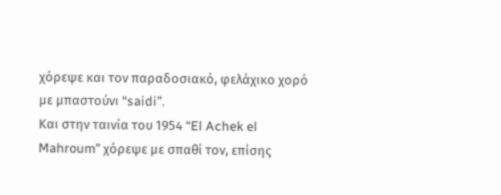χόρεψε και τον παραδοσιακό, φελάχικο χορό με μπαστούνι “saidi”.
Και στην ταινία του 1954 “El Achek el Mahroum” χόρεψε με σπαθί τον, επίσης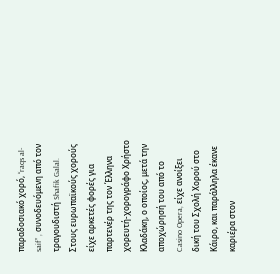παραδοσιακό χορό, “raqs al-saif” , συνοδευόμενη από τον τραγουδιστή Shafik Galal. Στους ευρωπαϊκούς χορούς είχε αρκετές φορές για παρτενέρ της τον Έλληνα χορευτή-χορογράφο Χρήστο Κλαδάκη, ο οποίος, μετά την αποχώρησή του από το Casino Opera, είχε ανοίξει δική του Σχολή Χορού στο Κάιρο, και παράλληλα έκανε καριέρα στον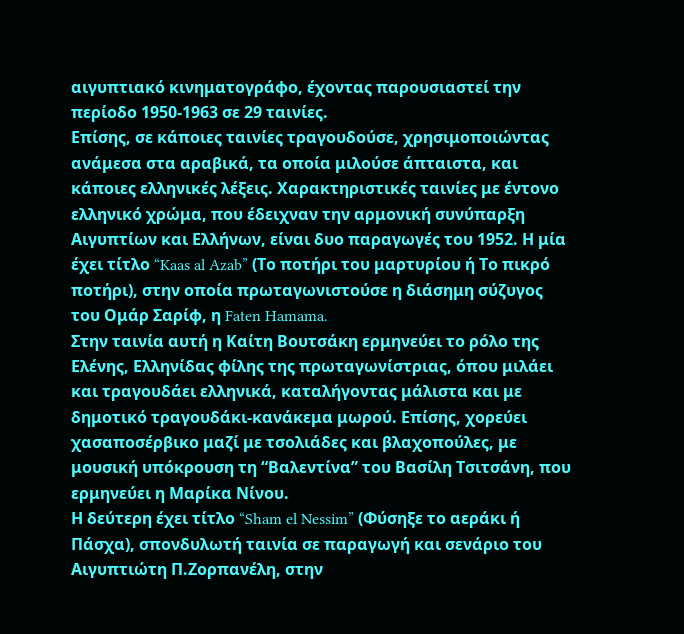αιγυπτιακό κινηματογράφο, έχοντας παρουσιαστεί την περίοδο 1950-1963 σε 29 ταινίες.
Επίσης, σε κάποιες ταινίες τραγουδούσε, χρησιμοποιώντας ανάμεσα στα αραβικά, τα οποία μιλούσε άπταιστα, και κάποιες ελληνικές λέξεις. Χαρακτηριστικές ταινίες με έντονο ελληνικό χρώμα, που έδειχναν την αρμονική συνύπαρξη Αιγυπτίων και Ελλήνων, είναι δυο παραγωγές του 1952. Η μία έχει τίτλο “Kaas al Azab” (Το ποτήρι του μαρτυρίου ή Το πικρό ποτήρι), στην οποία πρωταγωνιστούσε η διάσημη σύζυγος του Ομάρ Σαρίφ, η Faten Hamama.
Στην ταινία αυτή η Καίτη Βουτσάκη ερμηνεύει το ρόλο της Ελένης, Ελληνίδας φίλης της πρωταγωνίστριας, όπου μιλάει και τραγουδάει ελληνικά, καταλήγοντας μάλιστα και με δημοτικό τραγουδάκι-κανάκεμα μωρού. Επίσης, χορεύει χασαποσέρβικο μαζί με τσολιάδες και βλαχοπούλες, με μουσική υπόκρουση τη “Βαλεντίνα” του Βασίλη Τσιτσάνη, που ερμηνεύει η Μαρίκα Νίνου.
Η δεύτερη έχει τίτλο “Sham el Nessim” (Φύσηξε το αεράκι ή Πάσχα), σπονδυλωτή ταινία σε παραγωγή και σενάριο του Αιγυπτιώτη Π.Ζορπανέλη, στην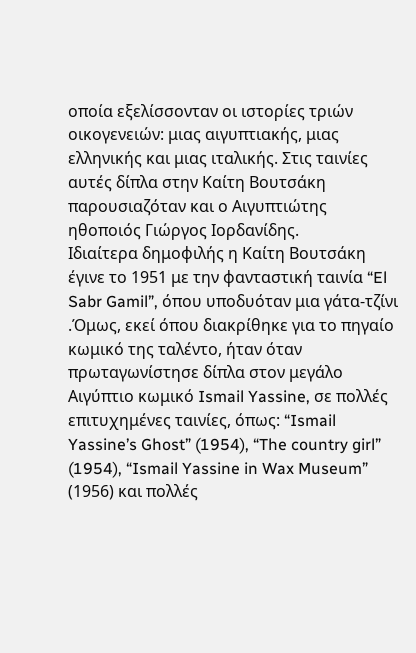οποία εξελίσσονταν οι ιστορίες τριών οικογενειών: μιας αιγυπτιακής, μιας ελληνικής και μιας ιταλικής. Στις ταινίες αυτές δίπλα στην Καίτη Βουτσάκη παρουσιαζόταν και ο Αιγυπτιώτης ηθοποιός Γιώργος Ιορδανίδης.
Ιδιαίτερα δημοφιλής η Καίτη Βουτσάκη έγινε το 1951 με την φανταστική ταινία “El Sabr Gamil”, όπου υποδυόταν μια γάτα-τζίνι .Όμως, εκεί όπου διακρίθηκε για το πηγαίο κωμικό της ταλέντο, ήταν όταν πρωταγωνίστησε δίπλα στον μεγάλο Αιγύπτιο κωμικό Ismail Yassine, σε πολλές επιτυχημένες ταινίες, όπως: “Ismail Yassine’s Ghost” (1954), “The country girl” (1954), “Ismail Yassine in Wax Museum” (1956) και πολλές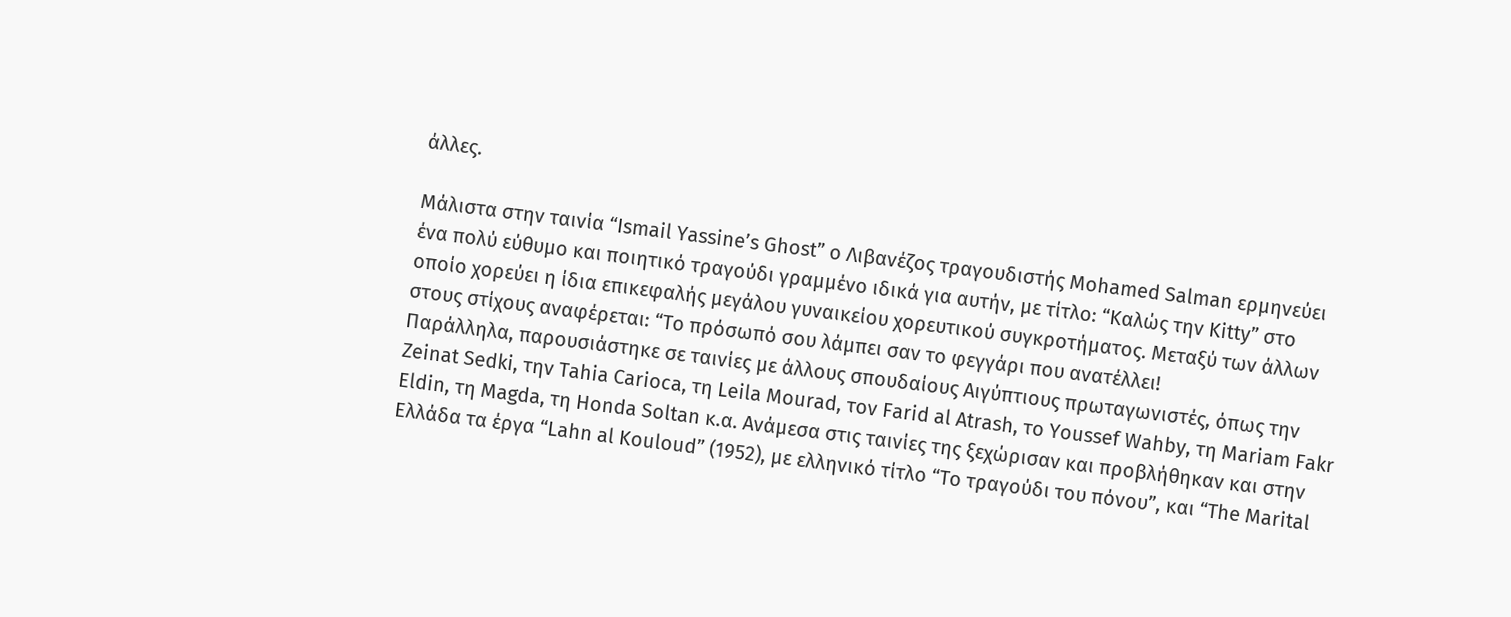άλλες.

Μάλιστα στην ταινία “Ismail Yassine’s Ghost” ο Λιβανέζος τραγουδιστής Mohamed Salman ερμηνεύει ένα πολύ εύθυμο και ποιητικό τραγούδι γραμμένο ιδικά για αυτήν, με τίτλο: “Καλώς την Kitty” στο οποίο χορεύει η ίδια επικεφαλής μεγάλου γυναικείου χορευτικού συγκροτήματος. Μεταξύ των άλλων στους στίχους αναφέρεται: “Το πρόσωπό σου λάμπει σαν το φεγγάρι που ανατέλλει!
Παράλληλα, παρουσιάστηκε σε ταινίες με άλλους σπουδαίους Αιγύπτιους πρωταγωνιστές, όπως την Zeinat Sedki, την Tahia Carioca, τη Leila Mourad, τον Farid al Atrash, το Youssef Wahby, τη Mariam Fakr Eldin, τη Magda, τη Honda Soltan κ.α. Ανάμεσα στις ταινίες της ξεχώρισαν και προβλήθηκαν και στην Ελλάδα τα έργα “Lahn al Kouloud” (1952), με ελληνικό τίτλο “Το τραγούδι του πόνου”, και “The Marital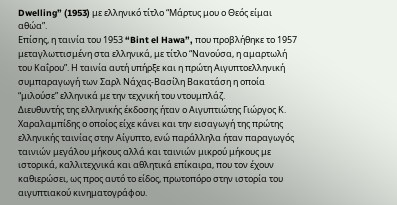Dwelling” (1953) με ελληνικό τίτλο “Μάρτυς μου ο Θεός είμαι αθώα”.
Επίσης, η ταινία του 1953 “Bint el Hawa”, που προβλήθηκε το 1957 μεταγλωττισμένη στα ελληνικά, με τίτλο “Νανούσα, η αμαρτωλή του Καΐρου”. Η ταινία αυτή υπήρξε και η πρώτη Αιγυπτοελληνική συμπαραγωγή των Σαρλ Νάχας-Βασίλη Βακατάση η οποία “μιλούσε” ελληνικά με την τεχνική του ντουμπλάζ.
Διευθυντής της ελληνικής έκδοσης ήταν ο Αιγυπτιώτης Γιώργος Κ. Χαραλαμπίδης ο οποίος είχε κάνει και την εισαγωγή της πρώτης ελληνικής ταινίας στην Αίγυπτο, ενώ παράλληλα ήταν παραγωγός ταινιών μεγάλου μήκους αλλά και ταινιών μικρού μήκους με ιστορικά, καλλιτεχνικά και αθλητικά επίκαιρα, που τον έχουν καθιερώσει, ως προς αυτό το είδος, πρωτοπόρο στην ιστορία του αιγυπτιακού κινηματογράφου.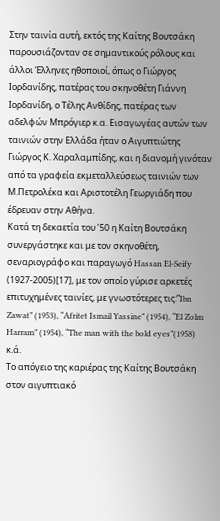Στην ταινία αυτή, εκτός της Καίτης Βουτσάκη παρουσιάζονταν σε σημαντικούς ρόλους και άλλοι Έλληνες ηθοποιοί, όπως ο Γιώργος Ιορδανίδης, πατέρας του σκηνοθέτη Γιάννη Ιορδανίδη, ο Τέλης Ανθίδης, πατέρας των αδελφών Μπρόγιερ κ.α. Εισαγωγέας αυτών των ταινιών στην Ελλάδα ήταν ο Αιγυπτιώτης Γιώργος Κ. Χαραλαμπίδης, και η διανομή γινόταν από τα γραφεία εκμεταλλεύσεως ταινιών των Μ.Πετρολέκα και Αριστοτέλη Γεωργιάδη που έδρευαν στην Αθήνα.
Κατά τη δεκαετία του ’50 η Καίτη Βουτσάκη συνεργάστηκε και με τον σκηνοθέτη, σεναριογράφο και παραγωγό Hassan El-Seify (1927-2005)[17], με τον οποίο γύρισε αρκετές επιτυχημένες ταινίες, με γνωστότερες τις:”Ibn Zawat” (1953), “Afritet Ismail Yassine” (1954), “El Zolm Harram” (1954), “The man with the bold eyes”(1958) κ.ά.
Το απόγειο της καριέρας της Καίτης Βουτσάκη στον αιγυπτιακό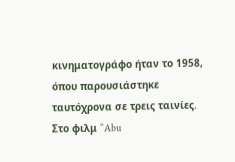κινηματογράφο ήταν το 1958, όπου παρουσιάστηκε ταυτόχρονα σε τρεις ταινίες. Στο φιλμ “Abu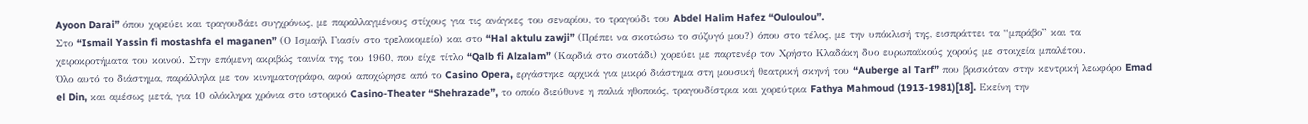Ayoon Darai” όπου χορεύει και τραγουδάει συγχρόνως, με παραλλαγμένους στίχους για τις ανάγκες του σεναρίου, το τραγούδι του Abdel Halim Hafez “Ouloulou”.
Στο “Ismail Yassin fi mostashfa el maganen” (Ο Ισμαήλ Γιασίν στο τρελοκομείο) και στο “Hal aktulu zawji” (Πρέπει να σκοτώσω το σύζυγό μου?) όπου στο τέλος, με την υπόκλισή της, εισπράττει τα “μπράβο” και τα χειροκροτήματα του κοινού. Στην επόμενη ακριβώς ταινία της του 1960, που είχε τίτλο “Qalb fi Alzalam” (Καρδιά στο σκοτάδι) χορεύει με παρτενέρ τον Χρήστο Κλαδάκη δυο ευρωπαϊκούς χορούς με στοιχεία μπαλέτου.
Όλο αυτό το διάστημα, παράλληλα με τον κινηματογράφο, αφού αποχώρησε από το Casino Opera, εργάστηκε αρχικά για μικρό διάστημα στη μουσική θεατρική σκηνή του “Auberge al Tarf” που βρισκόταν στην κεντρική λεωφόρο Emad el Din, και αμέσως μετά, για 10 ολόκληρα χρόνια στο ιστορικό Casino-Theater “Shehrazade”, το οποίο διεύθυνε η παλιά ηθοποιός, τραγουδίστρια και χορεύτρια Fathya Mahmoud (1913-1981)[18]. Εκείνη την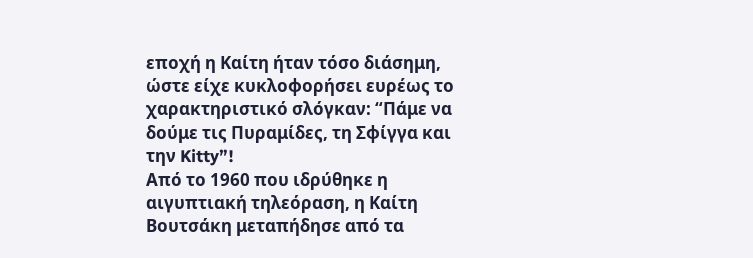εποχή η Καίτη ήταν τόσο διάσημη, ώστε είχε κυκλοφορήσει ευρέως το χαρακτηριστικό σλόγκαν: “Πάμε να δούμε τις Πυραμίδες, τη Σφίγγα και την Kitty”!
Από το 1960 που ιδρύθηκε η αιγυπτιακή τηλεόραση, η Καίτη Βουτσάκη μεταπήδησε από τα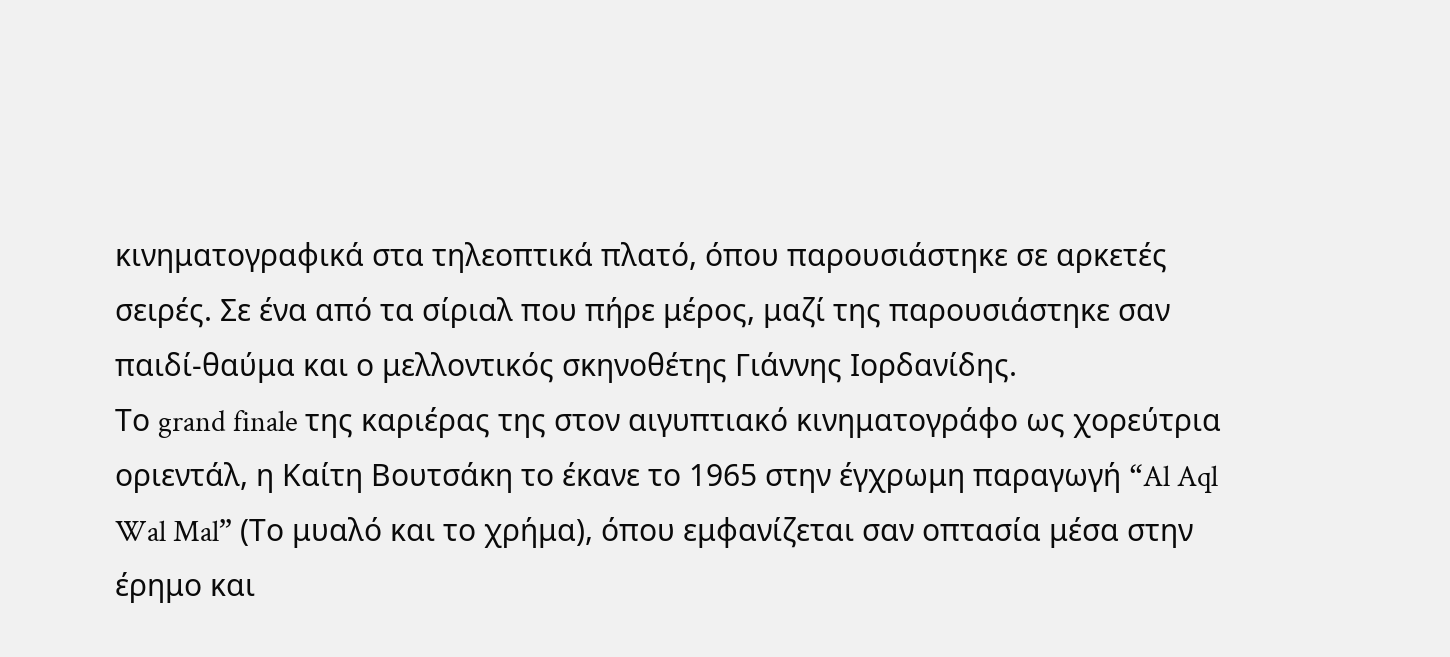κινηματογραφικά στα τηλεοπτικά πλατό, όπου παρουσιάστηκε σε αρκετές σειρές. Σε ένα από τα σίριαλ που πήρε μέρος, μαζί της παρουσιάστηκε σαν παιδί-θαύμα και ο μελλοντικός σκηνοθέτης Γιάννης Ιορδανίδης.
Το grand finale της καριέρας της στον αιγυπτιακό κινηματογράφο ως χορεύτρια οριεντάλ, η Καίτη Βουτσάκη το έκανε το 1965 στην έγχρωμη παραγωγή “Al Aql Wal Mal” (Το μυαλό και το χρήμα), όπου εμφανίζεται σαν οπτασία μέσα στην έρημο και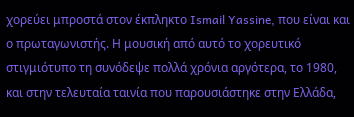χορεύει μπροστά στον έκπληκτο Ismail Yassine, που είναι και ο πρωταγωνιστής. Η μουσική από αυτό το χορευτικό στιγμιότυπο τη συνόδεψε πολλά χρόνια αργότερα, το 1980, και στην τελευταία ταινία που παρουσιάστηκε στην Ελλάδα,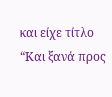και είχε τίτλο “Και ξανά προς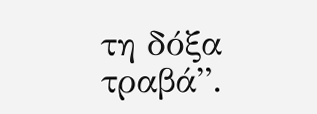τη δόξα τραβά”.